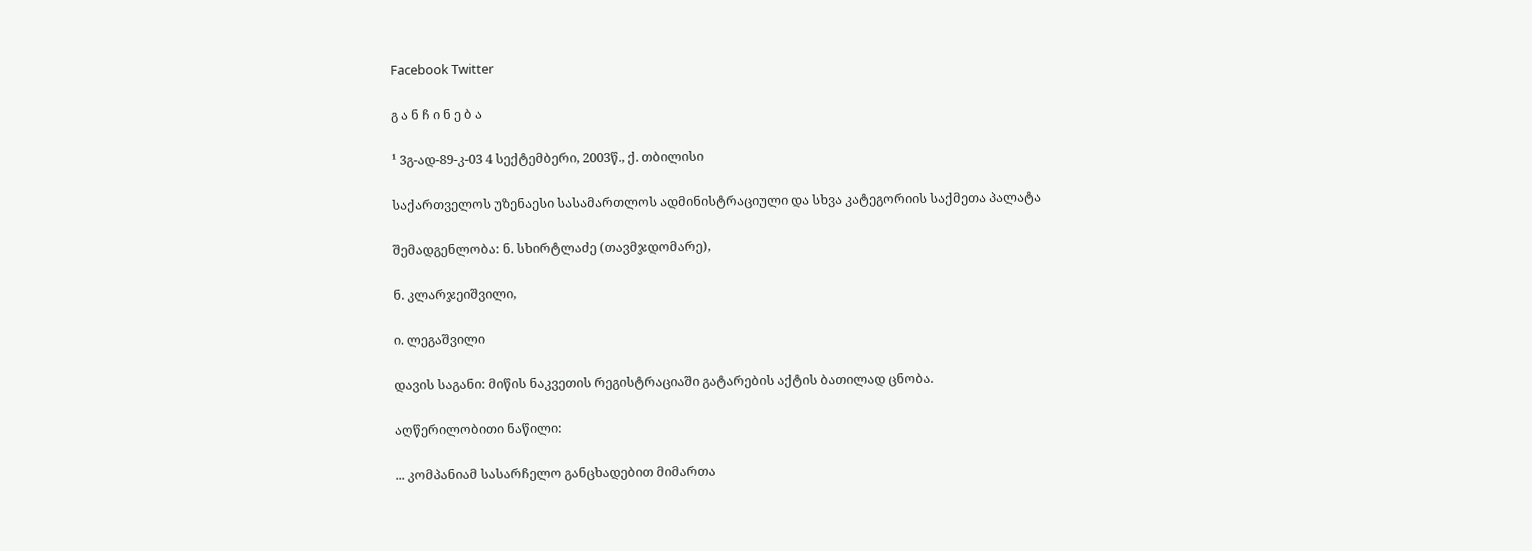Facebook Twitter

გ ა ნ ჩ ი ნ ე ბ ა

¹ 3გ-ად-89-კ-03 4 სექტემბერი, 2003წ., ქ. თბილისი

საქართველოს უზენაესი სასამართლოს ადმინისტრაციული და სხვა კატეგორიის საქმეთა პალატა

შემადგენლობა: ნ. სხირტლაძე (თავმჯდომარე),

ნ. კლარჯეიშვილი,

ი. ლეგაშვილი

დავის საგანი: მიწის ნაკვეთის რეგისტრაციაში გატარების აქტის ბათილად ცნობა.

აღწერილობითი ნაწილი:

... კომპანიამ სასარჩელო განცხადებით მიმართა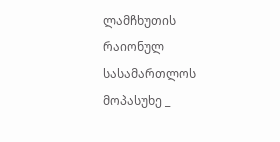ლამჩხუთის რაიონულ სასამართლოს მოპასუხე _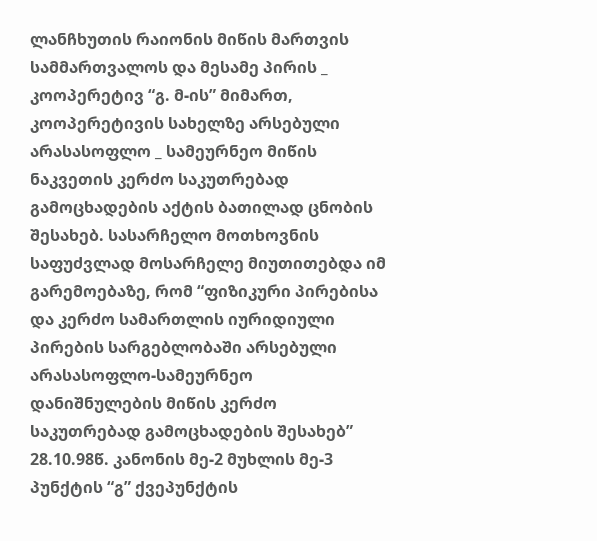ლანჩხუთის რაიონის მიწის მართვის სამმართვალოს და მესამე პირის _ კოოპერეტივ “გ. მ-ის” მიმართ, კოოპერეტივის სახელზე არსებული არასასოფლო _ სამეურნეო მიწის ნაკვეთის კერძო საკუთრებად გამოცხადების აქტის ბათილად ცნობის შესახებ. სასარჩელო მოთხოვნის საფუძვლად მოსარჩელე მიუთითებდა იმ გარემოებაზე, რომ “ფიზიკური პირებისა და კერძო სამართლის იურიდიული პირების სარგებლობაში არსებული არასასოფლო-სამეურნეო დანიშნულების მიწის კერძო საკუთრებად გამოცხადების შესახებ” 28.10.98წ. კანონის მე-2 მუხლის მე-3 პუნქტის “გ” ქვეპუნქტის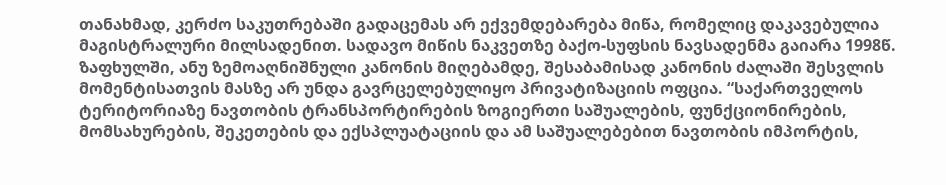თანახმად, კერძო საკუთრებაში გადაცემას არ ექვემდებარება მიწა, რომელიც დაკავებულია მაგისტრალური მილსადენით. სადავო მიწის ნაკვეთზე ბაქო-სუფსის ნავსადენმა გაიარა 1998წ. ზაფხულში, ანუ ზემოაღნიშნული კანონის მიღებამდე, შესაბამისად კანონის ძალაში შესვლის მომენტისათვის მასზე არ უნდა გავრცელებულიყო პრივატიზაციის ოფცია. “საქართველოს ტერიტორიაზე ნავთობის ტრანსპორტირების ზოგიერთი საშუალების, ფუნქციონირების, მომსახურების, შეკეთების და ექსპლუატაციის და ამ საშუალებებით ნავთობის იმპორტის,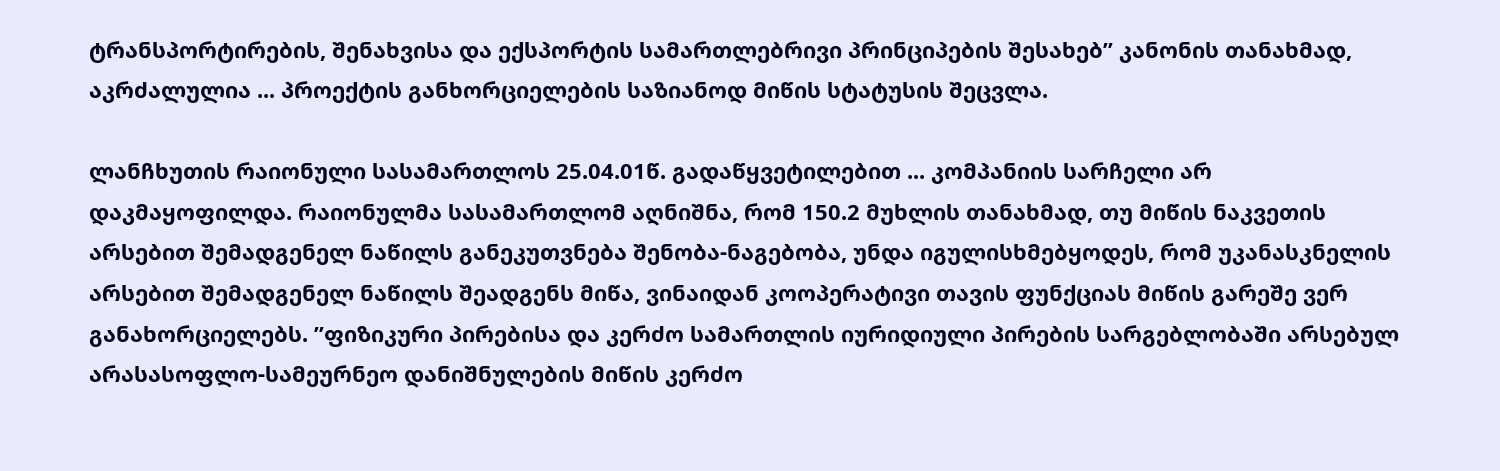ტრანსპორტირების, შენახვისა და ექსპორტის სამართლებრივი პრინციპების შესახებ” კანონის თანახმად, აკრძალულია ... პროექტის განხორციელების საზიანოდ მიწის სტატუსის შეცვლა.

ლანჩხუთის რაიონული სასამართლოს 25.04.01წ. გადაწყვეტილებით ... კომპანიის სარჩელი არ დაკმაყოფილდა. რაიონულმა სასამართლომ აღნიშნა, რომ 150.2 მუხლის თანახმად, თუ მიწის ნაკვეთის არსებით შემადგენელ ნაწილს განეკუთვნება შენობა-ნაგებობა, უნდა იგულისხმებყოდეს, რომ უკანასკნელის არსებით შემადგენელ ნაწილს შეადგენს მიწა, ვინაიდან კოოპერატივი თავის ფუნქციას მიწის გარეშე ვერ განახორციელებს. ”ფიზიკური პირებისა და კერძო სამართლის იურიდიული პირების სარგებლობაში არსებულ არასასოფლო-სამეურნეო დანიშნულების მიწის კერძო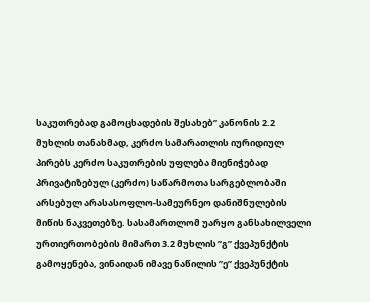საკუთრებად გამოცხადების შესახებ” კანონის 2.2 მუხლის თანახმად, კერძო სამარათლის იურიდიულ პირებს კერძო საკუთრების უფლება მიენიჭებად პრივატიზებულ (კერძო) საწარმოთა სარგებლობაში არსებულ არასასოფლო-სამეურნეო დანიშნულების მიწის ნაკვეთებზე. სასამართლომ უარყო განსახილველი ურთიერთობების მიმართ 3.2 მუხლის ”გ” ქვეპუნქტის გამოყენება, ვინაიდან იმავე ნაწილის ”ე” ქვეპუნქტის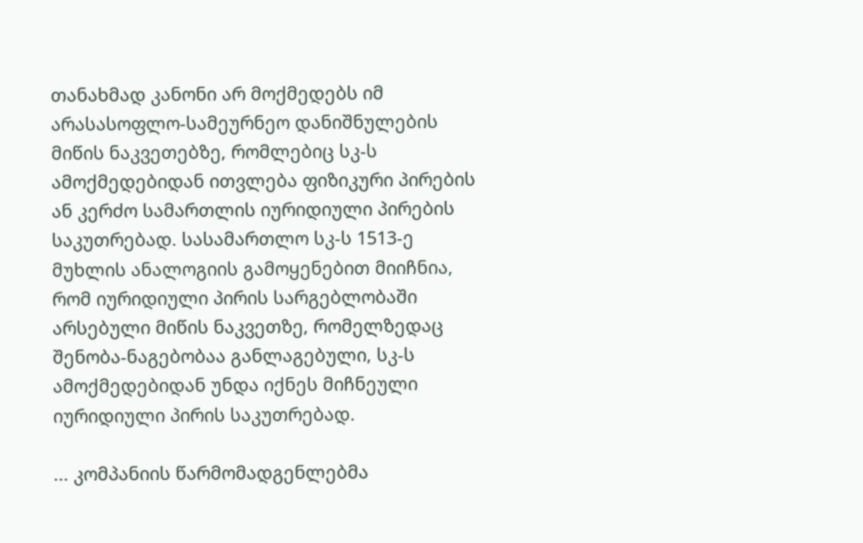თანახმად კანონი არ მოქმედებს იმ არასასოფლო-სამეურნეო დანიშნულების მიწის ნაკვეთებზე, რომლებიც სკ-ს ამოქმედებიდან ითვლება ფიზიკური პირების ან კერძო სამართლის იურიდიული პირების საკუთრებად. სასამართლო სკ-ს 1513-ე მუხლის ანალოგიის გამოყენებით მიიჩნია, რომ იურიდიული პირის სარგებლობაში არსებული მიწის ნაკვეთზე, რომელზედაც შენობა-ნაგებობაა განლაგებული, სკ-ს ამოქმედებიდან უნდა იქნეს მიჩნეული იურიდიული პირის საკუთრებად.

... კომპანიის წარმომადგენლებმა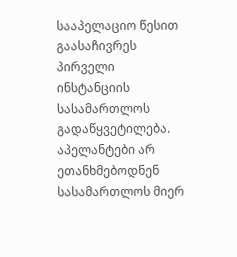სააპელაციო წესით გაასაჩივრეს პირველი ინსტანციის სასამართლოს გადაწყვეტილება. აპელანტები არ ეთანხმებოდნენ სასამართლოს მიერ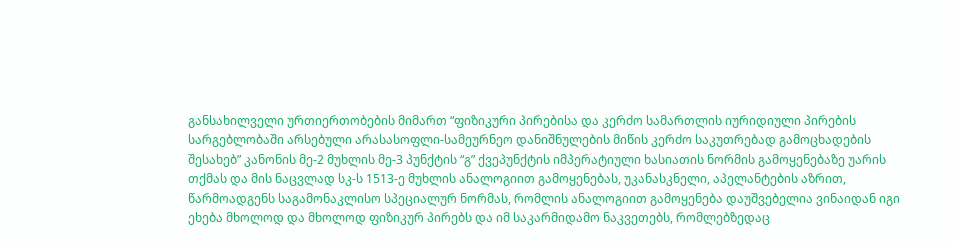განსახილველი ურთიერთობების მიმართ “ფიზიკური პირებისა და კერძო სამართლის იურიდიული პირების სარგებლობაში არსებული არასასოფლი-სამეურნეო დანიშნულების მიწის კერძო საკუთრებად გამოცხადების შესახებ” კანონის მე-2 მუხლის მე-3 პუნქტის “გ” ქვეპუნქტის იმპერატიული ხასიათის ნორმის გამოყენებაზე უარის თქმას და მის ნაცვლად სკ-ს 1513-ე მუხლის ანალოგიით გამოყენებას, უკანასკნელი, აპელანტების აზრით, წარმოადგენს საგამონაკლისო სპეციალურ ნორმას, რომლის ანალოგიით გამოყენება დაუშვებელია ვინაიდან იგი ეხება მხოლოდ და მხოლოდ ფიზიკურ პირებს და იმ საკარმიდამო ნაკვეთებს, რომლებზედაც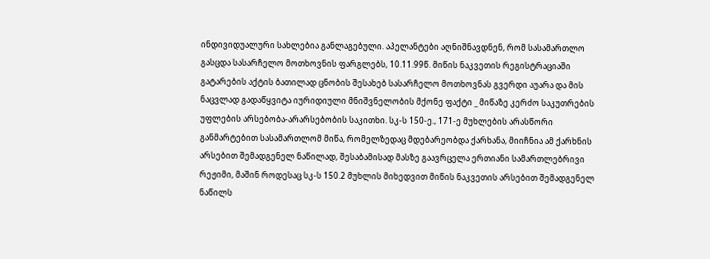ინდივიდუალური სახლებია განლაგებული. აპელანტები აღნიშნავდნენ, რომ სასამართლო გასცდა სასარჩელო მოთხოვნის ფარგლებს, 10.11.99წ. მიწის ნაკვეთის რეგისტრაციაში გატარების აქტის ბათილად ცნობის შესახებ სასარჩელო მოთხოვნას გვერდი აუარა და მის ნაცვლად გადაწყვიტა იურიდიული მნიშვნელობის მქონე ფაქტი _ მიწაზე კერძო საკუთრების უფლების არსებობა-არარსებობის საკითხი. სკ-ს 150-ე., 171-ე მუხლების არასწორი განმარტებით სასამართლომ მიწა, რომელზედაც მდებარეობდა ქარხანა, მიიჩნია ამ ქარხნის არსებით შემადგენელ ნაწილად, შესაბამისად მასზე გაავრცელა ერთიანი სამართლებრივი რეჟიმი, მაშინ როდესაც სკ-ს 150.2 მუხლის მიხედვით მიწის ნაკვეთის არსებით შემადგენელ ნაწილს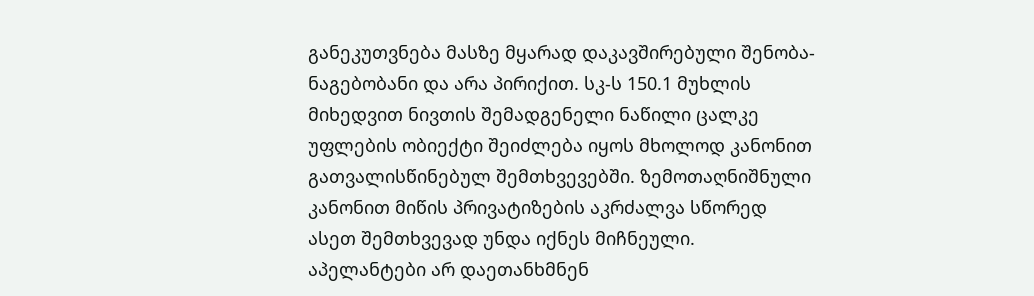განეკუთვნება მასზე მყარად დაკავშირებული შენობა-ნაგებობანი და არა პირიქით. სკ-ს 150.1 მუხლის მიხედვით ნივთის შემადგენელი ნაწილი ცალკე უფლების ობიექტი შეიძლება იყოს მხოლოდ კანონით გათვალისწინებულ შემთხვევებში. ზემოთაღნიშნული კანონით მიწის პრივატიზების აკრძალვა სწორედ ასეთ შემთხვევად უნდა იქნეს მიჩნეული. აპელანტები არ დაეთანხმნენ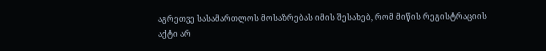აგრეთვე სასამართლოს მოსაზრებას იმის შესახებ, რომ მიწის რეგისტრაციის აქტი არ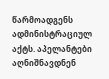წარმოადგენს ადმინისტრაციულ აქტს. აპელანტები აღნიშნავდნენ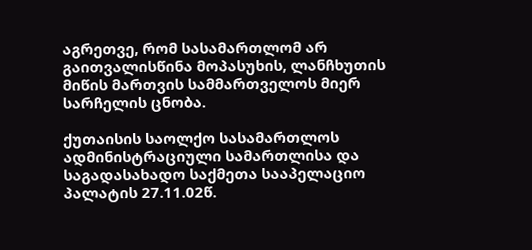აგრეთვე, რომ სასამართლომ არ გაითვალისწინა მოპასუხის, ლანჩხუთის მიწის მართვის სამმართველოს მიერ სარჩელის ცნობა.

ქუთაისის საოლქო სასამართლოს ადმინისტრაციული სამართლისა და საგადასახადო საქმეთა სააპელაციო პალატის 27.11.02წ.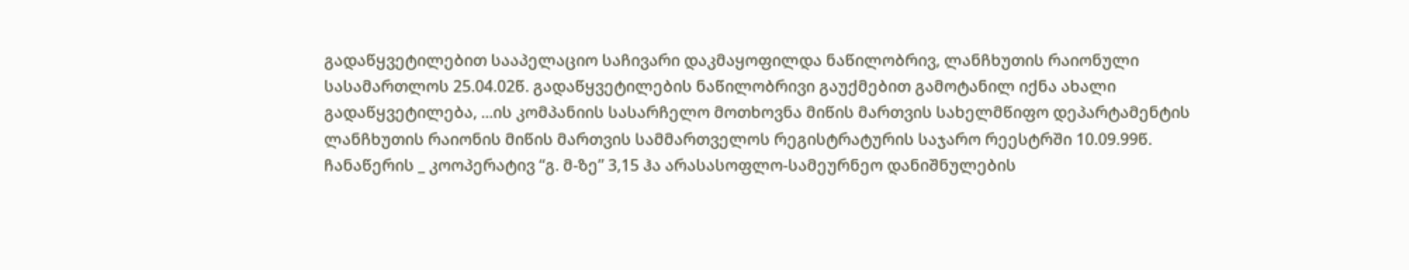გადაწყვეტილებით სააპელაციო საჩივარი დაკმაყოფილდა ნაწილობრივ, ლანჩხუთის რაიონული სასამართლოს 25.04.02წ. გადაწყვეტილების ნაწილობრივი გაუქმებით გამოტანილ იქნა ახალი გადაწყვეტილება, ...ის კომპანიის სასარჩელო მოთხოვნა მიწის მართვის სახელმწიფო დეპარტამენტის ლანჩხუთის რაიონის მიწის მართვის სამმართველოს რეგისტრატურის საჯარო რეესტრში 10.09.99წ. ჩანაწერის _ კოოპერატივ “გ. მ-ზე” 3,15 ჰა არასასოფლო-სამეურნეო დანიშნულების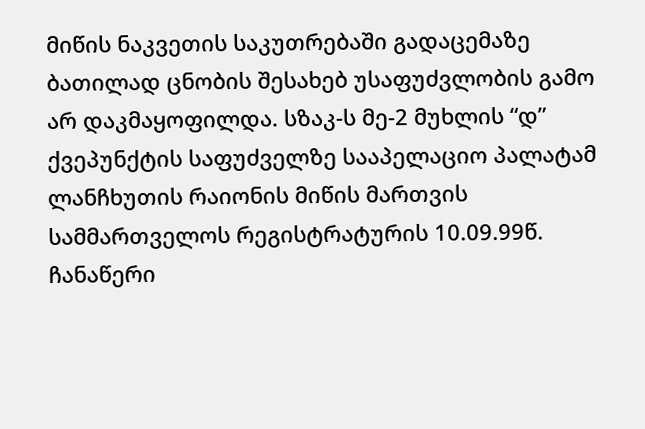მიწის ნაკვეთის საკუთრებაში გადაცემაზე ბათილად ცნობის შესახებ უსაფუძვლობის გამო არ დაკმაყოფილდა. სზაკ-ს მე-2 მუხლის “დ” ქვეპუნქტის საფუძველზე სააპელაციო პალატამ ლანჩხუთის რაიონის მიწის მართვის სამმართველოს რეგისტრატურის 10.09.99წ. ჩანაწერი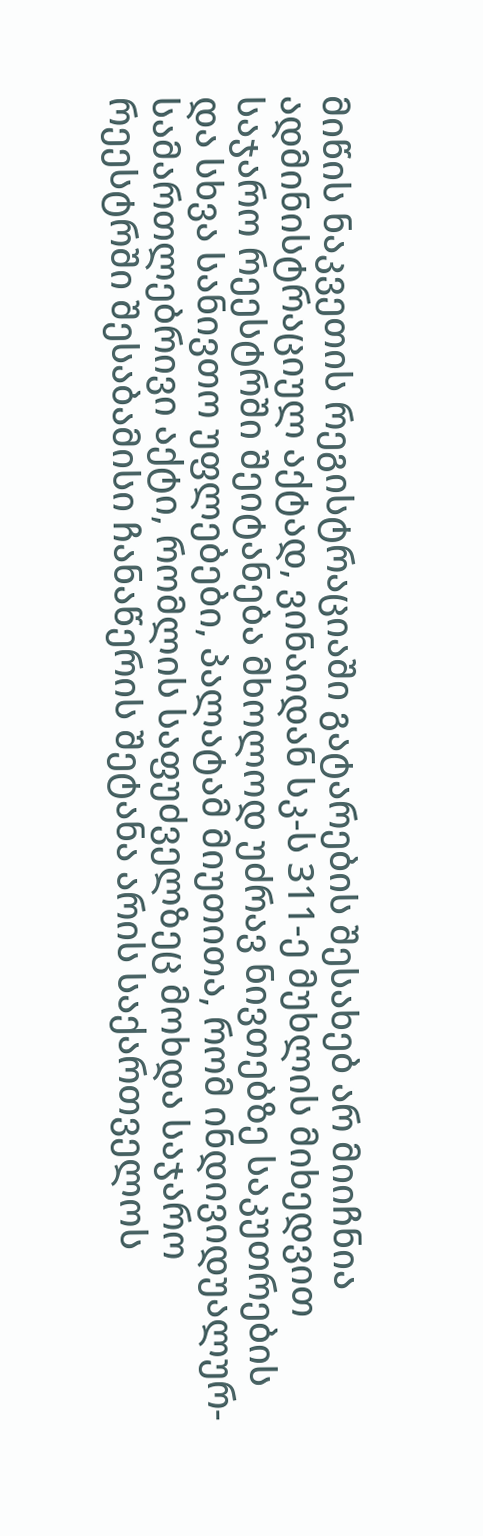მიწის ნაკვეთის რეგისტრაციაში გატარების შესახებ არ მიიჩნია ადმინისტრაციულ აქტად, ვინაიდან სკ-ს 311-ე მუხლის მიხედვით საჯარო რეესტრში შეიტანება მხოლოდ უძრავ ნივთებზე საკუთრების და სხვა სანივთო უფლებები, პალატამ მიუთითა, რომ ინდივიდუალურ-სამართლებრივი აქტი, რომლის საფუძველზეც მოხდა საჯარო რეესტრში შესაბამისი ჩანაწერის შეტანა არის საქართველოს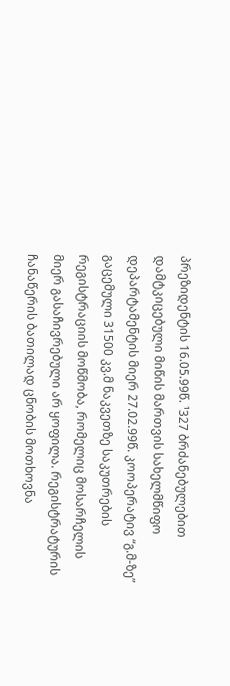პრეზიდენტის 16.05.99წ. ¹327 ბრძანებულებით დამტკიცებული მიწის მართვის სახელმწიფო დეპარტამენტის მიერ 27.02.99წ. კოოპერატივ “გ.მ-ზე” გაცემული 31500 კვ.მ ნაკვეთზე საკუთრების რეგისტრაციის მოწმობა, რომელიც მოსარჩელის მიერ გასაჩივრებული არ ყოფილა. რეგისტრატურის ჩანაწერის ბათილად ცნობის მოთხოვნა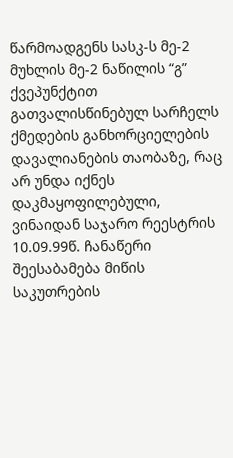წარმოადგენს სასკ-ს მე-2 მუხლის მე-2 ნაწილის “გ” ქვეპუნქტით გათვალისწინებულ სარჩელს ქმედების განხორციელების დავალიანების თაობაზე, რაც არ უნდა იქნეს დაკმაყოფილებული, ვინაიდან საჯარო რეესტრის 10.09.99წ. ჩანაწერი შეესაბამება მიწის საკუთრების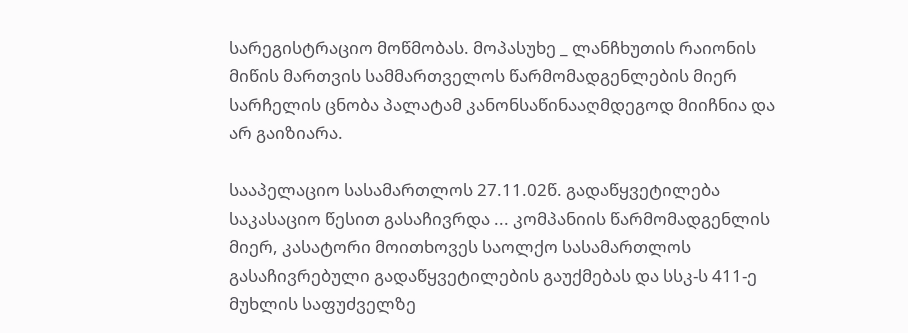სარეგისტრაციო მოწმობას. მოპასუხე _ ლანჩხუთის რაიონის მიწის მართვის სამმართველოს წარმომადგენლების მიერ სარჩელის ცნობა პალატამ კანონსაწინააღმდეგოდ მიიჩნია და არ გაიზიარა.

სააპელაციო სასამართლოს 27.11.02წ. გადაწყვეტილება საკასაციო წესით გასაჩივრდა ... კომპანიის წარმომადგენლის მიერ, კასატორი მოითხოვეს საოლქო სასამართლოს გასაჩივრებული გადაწყვეტილების გაუქმებას და სსკ-ს 411-ე მუხლის საფუძველზე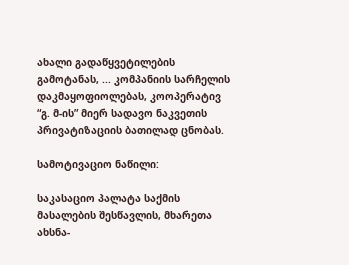ახალი გადაწყვეტილების გამოტანას, ... კომპანიის სარჩელის დაკმაყოფიოლებას, კოოპერატივ “გ. მ-ის” მიერ სადავო ნაკვეთის პრივატიზაციის ბათილად ცნობას.

სამოტივაციო ნაწილი:

საკასაციო პალატა საქმის მასალების შესწავლის, მხარეთა ახსნა-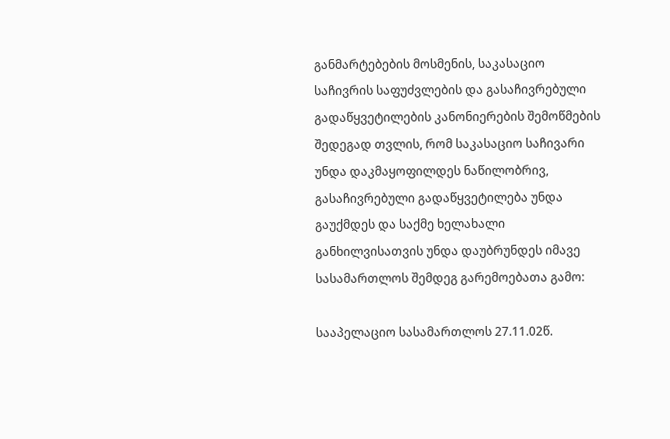განმარტებების მოსმენის, საკასაციო საჩივრის საფუძვლების და გასაჩივრებული გადაწყვეტილების კანონიერების შემოწმების შედეგად თვლის, რომ საკასაციო საჩივარი უნდა დაკმაყოფილდეს ნაწილობრივ, გასაჩივრებული გადაწყვეტილება უნდა გაუქმდეს და საქმე ხელახალი განხილვისათვის უნდა დაუბრუნდეს იმავე სასამართლოს შემდეგ გარემოებათა გამო:

სააპელაციო სასამართლოს 27.11.02წ.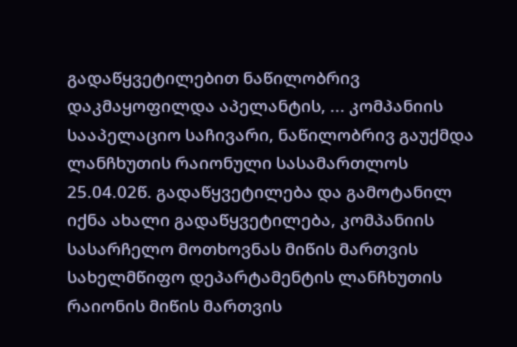გადაწყვეტილებით ნაწილობრივ დაკმაყოფილდა აპელანტის, ... კომპანიის სააპელაციო საჩივარი, ნაწილობრივ გაუქმდა ლანჩხუთის რაიონული სასამართლოს 25.04.02წ. გადაწყვეტილება და გამოტანილ იქნა ახალი გადაწყვეტილება, კომპანიის სასარჩელო მოთხოვნას მიწის მართვის სახელმწიფო დეპარტამენტის ლანჩხუთის რაიონის მიწის მართვის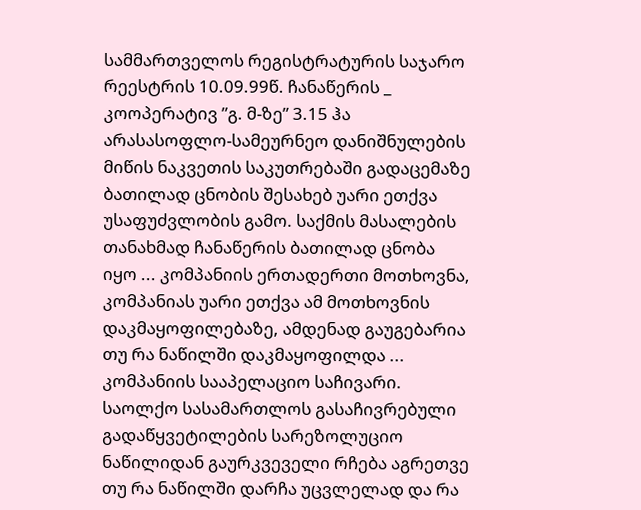სამმართველოს რეგისტრატურის საჯარო რეესტრის 10.09.99წ. ჩანაწერის _ კოოპერატივ ”გ. მ-ზე” 3.15 ჰა არასასოფლო-სამეურნეო დანიშნულების მიწის ნაკვეთის საკუთრებაში გადაცემაზე ბათილად ცნობის შესახებ უარი ეთქვა უსაფუძვლობის გამო. საქმის მასალების თანახმად ჩანაწერის ბათილად ცნობა იყო ... კომპანიის ერთადერთი მოთხოვნა, კომპანიას უარი ეთქვა ამ მოთხოვნის დაკმაყოფილებაზე, ამდენად გაუგებარია თუ რა ნაწილში დაკმაყოფილდა ... კომპანიის სააპელაციო საჩივარი. საოლქო სასამართლოს გასაჩივრებული გადაწყვეტილების სარეზოლუციო ნაწილიდან გაურკვეველი რჩება აგრეთვე თუ რა ნაწილში დარჩა უცვლელად და რა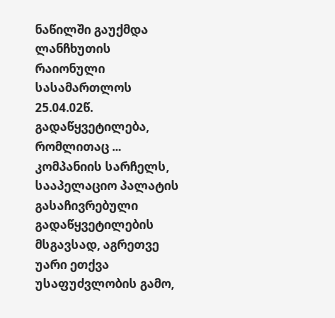ნაწილში გაუქმდა ლანჩხუთის რაიონული სასამართლოს 25.04.02წ. გადაწყვეტილება, რომლითაც ... კომპანიის სარჩელს, სააპელაციო პალატის გასაჩივრებული გადაწყვეტილების მსგავსად, აგრეთვე უარი ეთქვა უსაფუძვლობის გამო,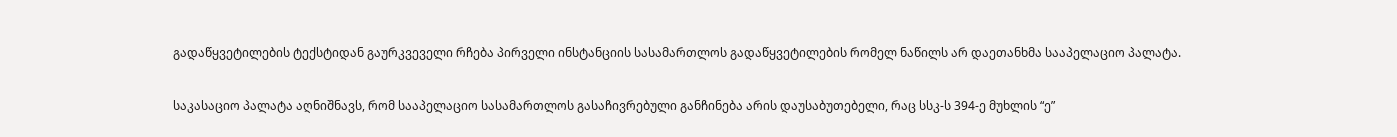გადაწყვეტილების ტექსტიდან გაურკვეველი რჩება პირველი ინსტანციის სასამართლოს გადაწყვეტილების რომელ ნაწილს არ დაეთანხმა სააპელაციო პალატა.

საკასაციო პალატა აღნიშნავს, რომ სააპელაციო სასამართლოს გასაჩივრებული განჩინება არის დაუსაბუთებელი, რაც სსკ-ს 394-ე მუხლის “ე”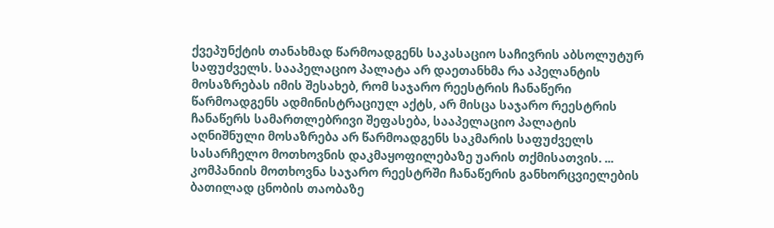ქვეპუნქტის თანახმად წარმოადგენს საკასაციო საჩივრის აბსოლუტურ საფუძველს. სააპელაციო პალატა არ დაეთანხმა რა აპელანტის მოსაზრებას იმის შესახებ, რომ საჯარო რეესტრის ჩანაწერი წარმოადგენს ადმინისტრაციულ აქტს, არ მისცა საჯარო რეესტრის ჩანაწერს სამართლებრივი შეფასება, სააპელაციო პალატის აღნიშნული მოსაზრება არ წარმოადგენს საკმარის საფუძველს სასარჩელო მოთხოვნის დაკმაყოფილებაზე უარის თქმისათვის. ... კომპანიის მოთხოვნა საჯარო რეესტრში ჩანაწერის განხორცვიელების ბათილად ცნობის თაობაზე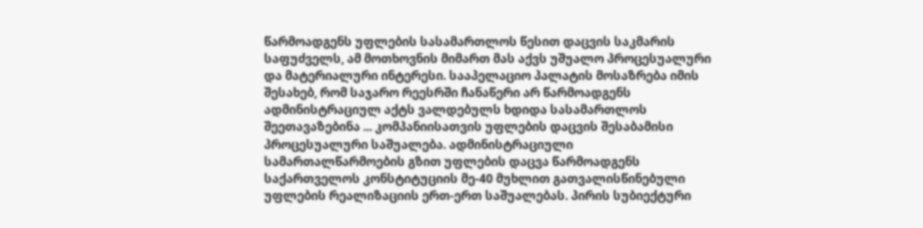წარმოადგენს უფლების სასამართლოს წესით დაცვის საკმარის საფუძველს, ამ მოთხოვნის მიმართ მას აქვს უშუალო პროცესუალური და მატერიალური ინტერესი. სააპელაციო პალატის მოსაზრება იმის შესახებ, რომ საჯარო რეესრში ჩანაწერი არ წარმოადგენს ადმინისტრაციულ აქტს ვალდებულს ხდიდა სასამართლოს შეეთავაზებინა ... კომპანიისათვის უფლების დაცვის შესაბამისი პროცესუალური საშუალება. ადმინისტრაციული სამართალწარმოების გზით უფლების დაცვა წარმოადგენს საქართველოს კონსტიტუციის მე-40 მუხლით გათვალისწინებული უფლების რეალიზაციის ერთ-ერთ საშუალებას. პირის სუბიექტური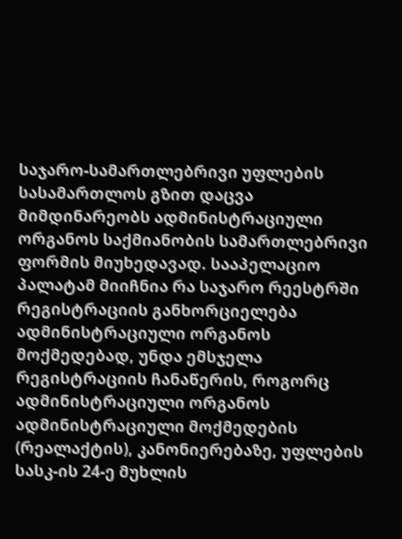საჯარო-სამართლებრივი უფლების სასამართლოს გზით დაცვა მიმდინარეობს ადმინისტრაციული ორგანოს საქმიანობის სამართლებრივი ფორმის მიუხედავად. სააპელაციო პალატამ მიიჩნია რა საჯარო რეესტრში რეგისტრაციის განხორციელება ადმინისტრაციული ორგანოს მოქმედებად, უნდა ემსჯელა რეგისტრაციის ჩანაწერის, როგორც ადმინისტრაციული ორგანოს ადმინისტრაციული მოქმედების (რეალაქტის), კანონიერებაზე, უფლების სასკ-ის 24-ე მუხლის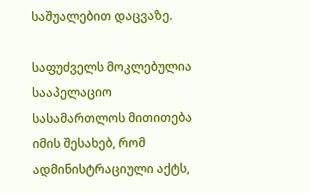საშუალებით დაცვაზე.

საფუძველს მოკლებულია სააპელაციო სასამართლოს მითითება იმის შესახებ, რომ ადმინისტრაციული აქტს,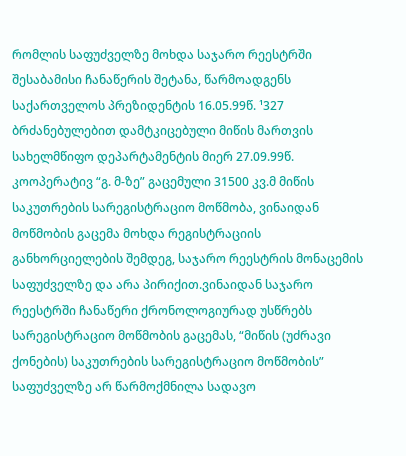რომლის საფუძველზე მოხდა საჯარო რეესტრში შესაბამისი ჩანაწერის შეტანა, წარმოადგენს საქართველოს პრეზიდენტის 16.05.99წ. ¹327 ბრძანებულებით დამტკიცებული მიწის მართვის სახელმწიფო დეპარტამენტის მიერ 27.09.99წ. კოოპერატივ “გ. მ-ზე” გაცემული 31500 კვ.მ მიწის საკუთრების სარეგისტრაციო მოწმობა, ვინაიდან მოწმობის გაცემა მოხდა რეგისტრაციის განხორციელების შემდეგ, საჯარო რეესტრის მონაცემის საფუძველზე და არა პირიქით.ვინაიდან საჯარო რეესტრში ჩანაწერი ქრონოლოგიურად უსწრებს სარეგისტრაციო მოწმობის გაცემას, “მიწის (უძრავი ქონების) საკუთრების სარეგისტრაციო მოწმობის” საფუძველზე არ წარმოქმნილა სადავო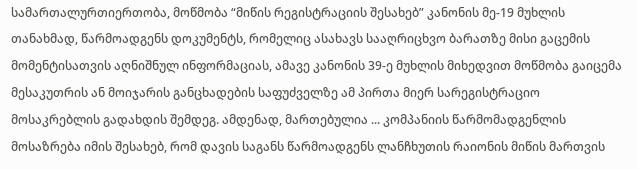სამართალურთიერთობა, მოწმობა “მიწის რეგისტრაციის შესახებ” კანონის მე-19 მუხლის თანახმად, წარმოადგენს დოკუმენტს, რომელიც ასახავს სააღრიცხვო ბარათზე მისი გაცემის მომენტისათვის აღნიშნულ ინფორმაციას, ამავე კანონის 39-ე მუხლის მიხედვით მოწმობა გაიცემა მესაკუთრის ან მოიჯარის განცხადების საფუძველზე ამ პირთა მიერ სარეგისტრაციო მოსაკრებლის გადახდის შემდეგ. ამდენად, მართებულია ... კომპანიის წარმომადგენლის მოსაზრება იმის შესახებ, რომ დავის საგანს წარმოადგენს ლანჩხუთის რაიონის მიწის მართვის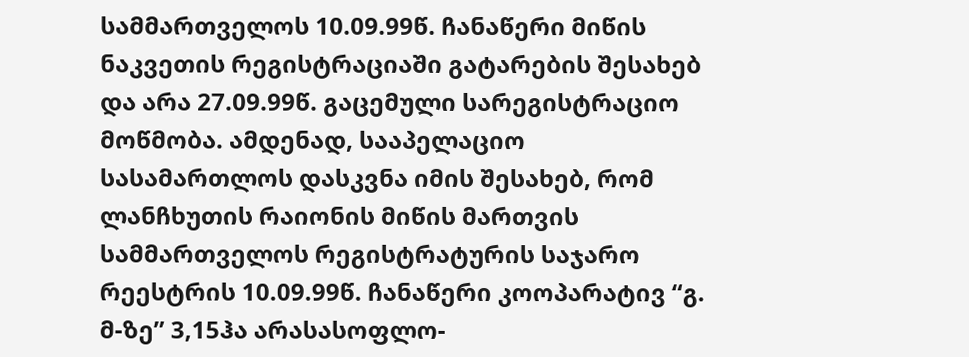სამმართველოს 10.09.99წ. ჩანაწერი მიწის ნაკვეთის რეგისტრაციაში გატარების შესახებ და არა 27.09.99წ. გაცემული სარეგისტრაციო მოწმობა. ამდენად, სააპელაციო სასამართლოს დასკვნა იმის შესახებ, რომ ლანჩხუთის რაიონის მიწის მართვის სამმართველოს რეგისტრატურის საჯარო რეესტრის 10.09.99წ. ჩანაწერი კოოპარატივ “გ. მ-ზე” 3,15ჰა არასასოფლო-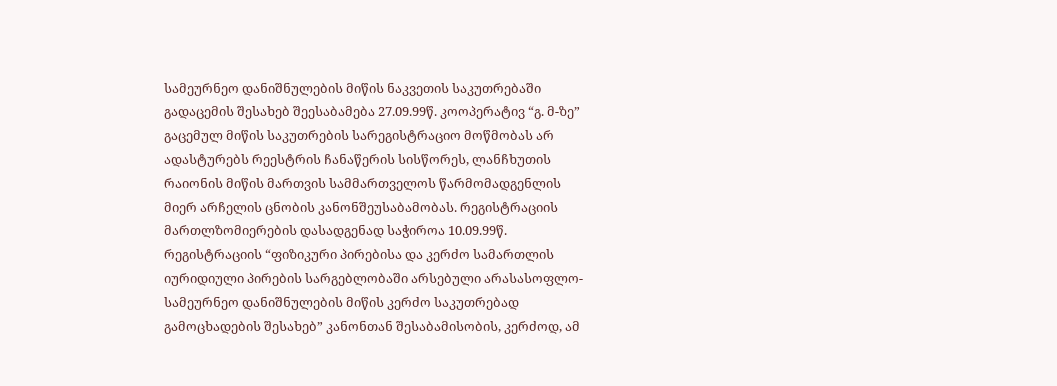სამეურნეო დანიშნულების მიწის ნაკვეთის საკუთრებაში გადაცემის შესახებ შეესაბამება 27.09.99წ. კოოპერატივ “გ. მ-ზე” გაცემულ მიწის საკუთრების სარეგისტრაციო მოწმობას არ ადასტურებს რეესტრის ჩანაწერის სისწორეს, ლანჩხუთის რაიონის მიწის მართვის სამმართველოს წარმომადგენლის მიერ არჩელის ცნობის კანონშეუსაბამობას. რეგისტრაციის მართლზომიერების დასადგენად საჭიროა 10.09.99წ. რეგისტრაციის “ფიზიკური პირებისა და კერძო სამართლის იურიდიული პირების სარგებლობაში არსებული არასასოფლო-სამეურნეო დანიშნულების მიწის კერძო საკუთრებად გამოცხადების შესახებ” კანონთან შესაბამისობის, კერძოდ, ამ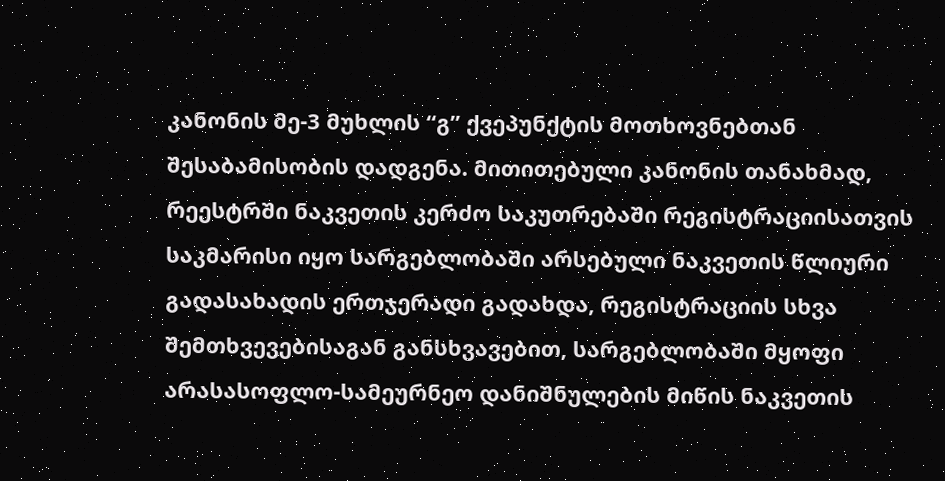კანონის მე-3 მუხლის “გ” ქვეპუნქტის მოთხოვნებთან შესაბამისობის დადგენა. მითითებული კანონის თანახმად, რეესტრში ნაკვეთის კერძო საკუთრებაში რეგისტრაციისათვის საკმარისი იყო სარგებლობაში არსებული ნაკვეთის წლიური გადასახადის ერთჯერადი გადახდა, რეგისტრაციის სხვა შემთხვევებისაგან განსხვავებით, სარგებლობაში მყოფი არასასოფლო-სამეურნეო დანიშნულების მიწის ნაკვეთის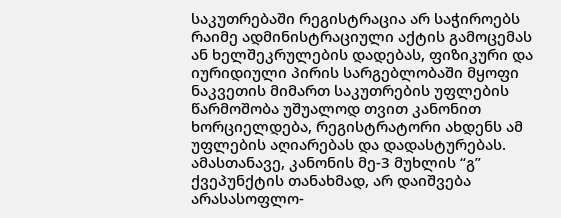საკუთრებაში რეგისტრაცია არ საჭიროებს რაიმე ადმინისტრაციული აქტის გამოცემას ან ხელშეკრულების დადებას, ფიზიკური და იურიდიული პირის სარგებლობაში მყოფი ნაკვეთის მიმართ საკუთრების უფლების წარმოშობა უშუალოდ თვით კანონით ხორციელდება, რეგისტრატორი ახდენს ამ უფლების აღიარებას და დადასტურებას. ამასთანავე, კანონის მე-3 მუხლის “გ” ქვეპუნქტის თანახმად, არ დაიშვება არასასოფლო-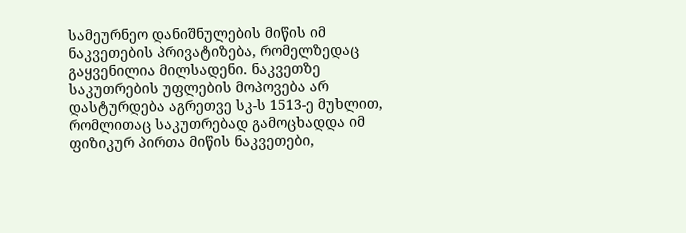სამეურნეო დანიშნულების მიწის იმ ნაკვეთების პრივატიზება, რომელზედაც გაყვენილია მილსადენი. ნაკვეთზე საკუთრების უფლების მოპოვება არ დასტურდება აგრეთვე სკ-ს 1513-ე მუხლით, რომლითაც საკუთრებად გამოცხადდა იმ ფიზიკურ პირთა მიწის ნაკვეთები,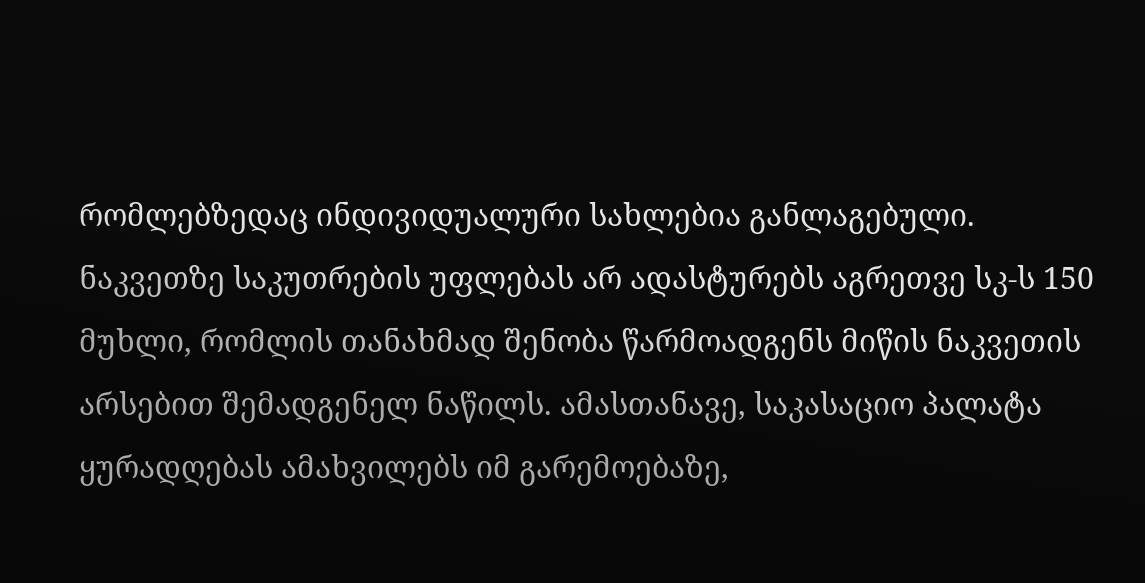რომლებზედაც ინდივიდუალური სახლებია განლაგებული. ნაკვეთზე საკუთრების უფლებას არ ადასტურებს აგრეთვე სკ-ს 150 მუხლი, რომლის თანახმად შენობა წარმოადგენს მიწის ნაკვეთის არსებით შემადგენელ ნაწილს. ამასთანავე, საკასაციო პალატა ყურადღებას ამახვილებს იმ გარემოებაზე,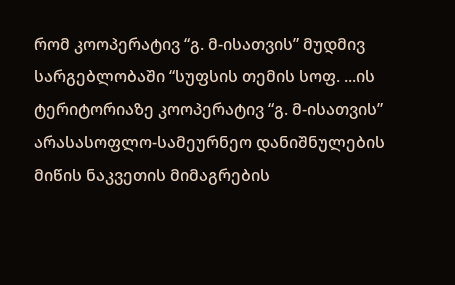რომ კოოპერატივ “გ. მ-ისათვის” მუდმივ სარგებლობაში “სუფსის თემის სოფ. ...ის ტერიტორიაზე კოოპერატივ “გ. მ-ისათვის” არასასოფლო-სამეურნეო დანიშნულების მიწის ნაკვეთის მიმაგრების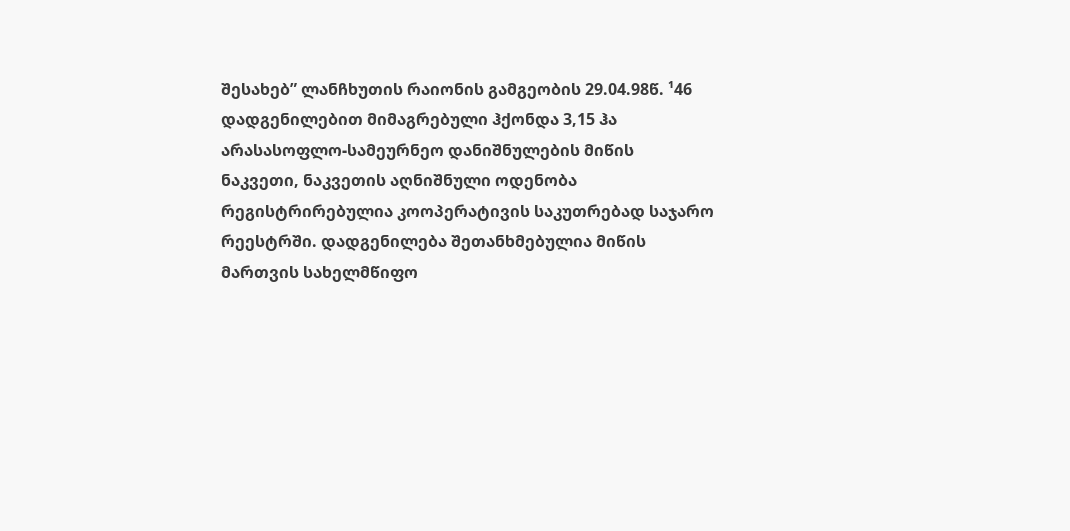შესახებ” ლანჩხუთის რაიონის გამგეობის 29.04.98წ. ¹46 დადგენილებით მიმაგრებული ჰქონდა 3,15 ჰა არასასოფლო-სამეურნეო დანიშნულების მიწის ნაკვეთი, ნაკვეთის აღნიშნული ოდენობა რეგისტრირებულია კოოპერატივის საკუთრებად საჯარო რეესტრში. დადგენილება შეთანხმებულია მიწის მართვის სახელმწიფო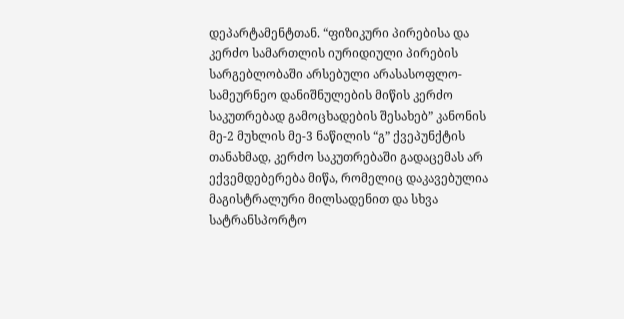დეპარტამენტთან. “ფიზიკური პირებისა და კერძო სამართლის იურიდიული პირების სარგებლობაში არსებული არასასოფლო-სამეურნეო დანიშნულების მიწის კერძო საკუთრებად გამოცხადების შესახებ” კანონის მე-2 მუხლის მე-3 ნაწილის “გ” ქვეპუნქტის თანახმად, კერძო საკუთრებაში გადაცემას არ ექვემდებერება მიწა, რომელიც დაკავებულია მაგისტრალური მილსადენით და სხვა სატრანსპორტო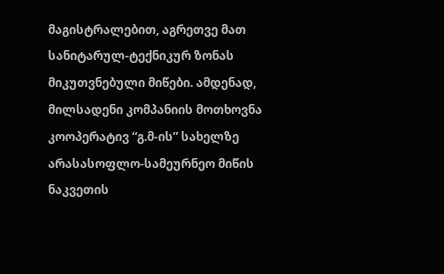მაგისტრალებით, აგრეთვე მათ სანიტარულ-ტექნიკურ ზონას მიკუთვნებული მიწები. ამდენად, მილსადენი კომპანიის მოთხოვნა კოოპერატივ “გ.მ-ის” სახელზე არასასოფლო-სამეურნეო მიწის ნაკვეთის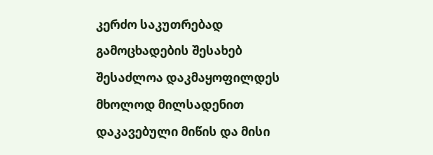კერძო საკუთრებად გამოცხადების შესახებ შესაძლოა დაკმაყოფილდეს მხოლოდ მილსადენით დაკავებული მიწის და მისი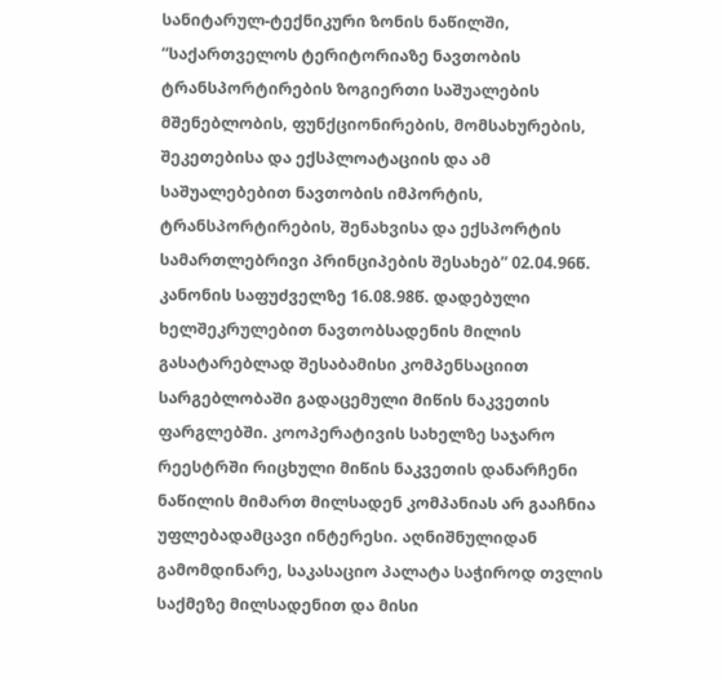სანიტარულ-ტექნიკური ზონის ნაწილში, “საქართველოს ტერიტორიაზე ნავთობის ტრანსპორტირების ზოგიერთი საშუალების მშენებლობის, ფუნქციონირების, მომსახურების, შეკეთებისა და ექსპლოატაციის და ამ საშუალებებით ნავთობის იმპორტის, ტრანსპორტირების, შენახვისა და ექსპორტის სამართლებრივი პრინციპების შესახებ” 02.04.96წ. კანონის საფუძველზე 16.08.98წ. დადებული ხელშეკრულებით ნავთობსადენის მილის გასატარებლად შესაბამისი კომპენსაციით სარგებლობაში გადაცემული მიწის ნაკვეთის ფარგლებში. კოოპერატივის სახელზე საჯარო რეესტრში რიცხული მიწის ნაკვეთის დანარჩენი ნაწილის მიმართ მილსადენ კომპანიას არ გააჩნია უფლებადამცავი ინტერესი. აღნიშნულიდან გამომდინარე, საკასაციო პალატა საჭიროდ თვლის საქმეზე მილსადენით და მისი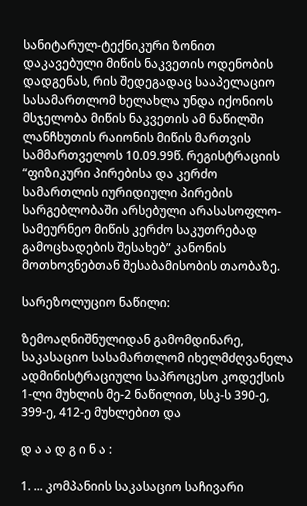სანიტარულ-ტექნიკური ზონით დაკავებული მიწის ნაკვეთის ოდენობის დადგენას, რის შედეგადაც სააპელაციო სასამართლომ ხელახლა უნდა იქონიოს მსჯელობა მიწის ნაკვეთის ამ ნაწილში ლანჩხუთის რაიონის მიწის მართვის სამმართველოს 10.09.99წ. რეგისტრაციის “ფიზიკური პირებისა და კერძო სამართლის იურიდიული პირების სარგებლობაში არსებული არასასოფლო-სამეურნეო მიწის კერძო საკუთრებად გამოცხადების შესახებ” კანონის მოთხოვნებთან შესაბამისობის თაობაზე.

სარეზოლუციო ნაწილი:

ზემოაღნიშნულიდან გამომდინარე, საკასაციო სასამართლომ იხელმძღვანელა ადმინისტრაციული საპროცესო კოდექსის 1-ლი მუხლის მე-2 ნაწილით, სსკ-ს 390-ე, 399-ე, 412-ე მუხლებით და

დ ა ა დ გ ი ნ ა :

1. ... კომპანიის საკასაციო საჩივარი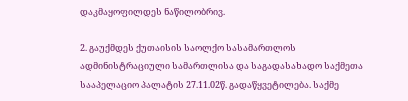დაკმაყოფილდეს ნაწილობრივ.

2. გაუქმდეს ქუთაისის საოლქო სასამართლოს ადმინისტრაციული სამართლისა და საგადასახადო საქმეთა სააპელაციო პალატის 27.11.02წ. გადაწყვეტილება. საქმე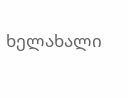ხელახალი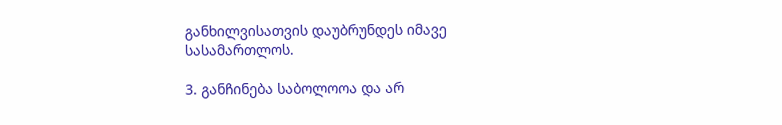განხილვისათვის დაუბრუნდეს იმავე სასამართლოს.

3. განჩინება საბოლოოა და არ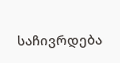საჩივრდება